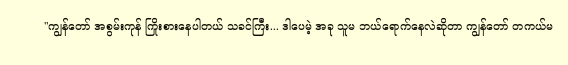"ကျွန်တော် အစွမ်းကုန် ကြိုးစားနေပါတယ် သခင်ကြီး... ဒါပေမဲ့ အခု သူမ ဘယ်ရောက်နေလဲဆိုတာ ကျွန်တော် တကယ်မ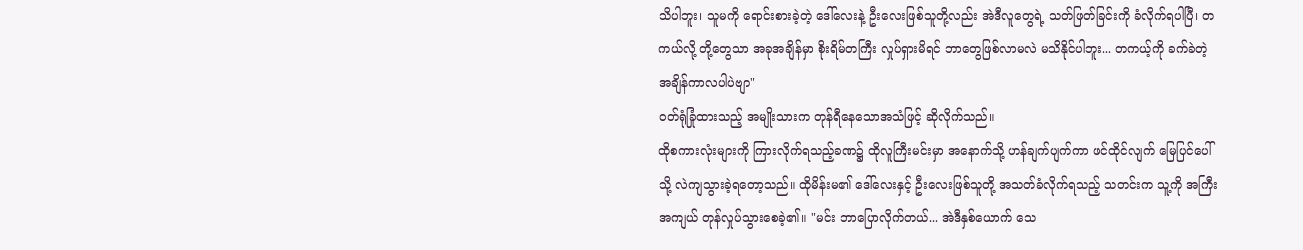သိပါဘူး၊ သူမကို ရောင်းစားခဲ့တဲ့ ဒေါ်လေးနဲ့ ဦးလေးဖြစ်သူတို့လည်း အဲဒီလူတွေရဲ့ သတ်ဖြတ်ခြင်းကို ခံလိုက်ရပါပြီ၊ တကယ်လို့ တို့တွေသာ အခုအချိန်မှာ စိုးရိမ်တကြီး လှုပ်ရှားမိရင် ဘာတွေဖြစ်လာမလဲ မသိနိုင်ပါဘူး... တကယ့်ကို ခက်ခဲတဲ့ အချိန်ကာလပါပဲဗျာ"
ဝတ်ရုံခြုံထားသည့် အမျိုးသားက တုန်ရီနေသောအသံဖြင့် ဆိုလိုက်သည်။
ထိုစကားလုံးများကို ကြားလိုက်ရသည့်ခဏ၌ ထိုလူကြီးမင်းမှာ အနောက်သို့ ဟန်ချက်ပျက်ကာ ဖင်ထိုင်လျက် မြေပြင်ပေါ်သို့ လဲကျသွားခဲ့ရတော့သည်။ ထိုမိန်းမ၏ ဒေါ်လေးနှင့် ဦးလေးဖြစ်သူတို့ အသတ်ခံလိုက်ရသည့် သတင်းက သူ့ကို အကြီးအကျယ် တုန်လှုပ်သွားစေခဲ့၏။ "မင်း ဘာပြောလိုက်တယ်... အဲဒီနှစ်ယောက် သေ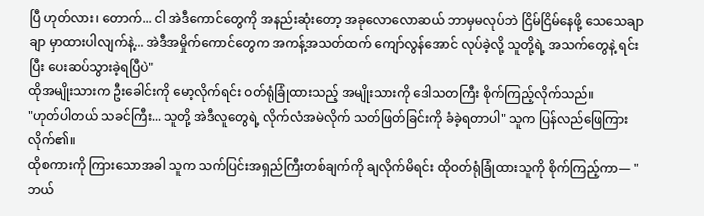ပြီ ဟုတ်လား၊ တောက်... ငါ အဲဒီကောင်တွေကို အနည်းဆုံးတော့ အခုလောလောဆယ် ဘာမှမလုပ်ဘဲ ငြိမ်ငြိမ်နေဖို့ သေသေချာချာ မှာထားပါလျက်နဲ့... အဲဒီအမှိုက်ကောင်တွေက အကန့်အသတ်ထက် ကျော်လွန်အောင် လုပ်ခဲ့လို့ သူတို့ရဲ့ အသက်တွေနဲ့ ရင်းပြီး ပေးဆပ်သွားခဲ့ရပြီပဲ"
ထိုအမျိုးသားက ဦးခေါင်းကို မော့လိုက်ရင်း ဝတ်ရုံခြုံထားသည့် အမျိုးသားကို ဒေါသတကြီး စိုက်ကြည့်လိုက်သည်။
"ဟုတ်ပါတယ် သခင်ကြီး... သူတို့ အဲဒီလူတွေရဲ့ လိုက်လံအမဲလိုက် သတ်ဖြတ်ခြင်းကို ခံခဲ့ရတာပါ" သူက ပြန်လည်ဖြေကြားလိုက်၏။
ထိုစကားကို ကြားသောအခါ သူက သက်ပြင်းအရှည်ကြီးတစ်ချက်ကို ချလိုက်မိရင်း ထိုဝတ်ရုံခြုံထားသူကို စိုက်ကြည့်ကာ— "ဘယ်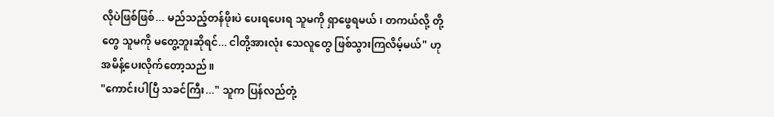လိုပဲဖြစ်ဖြစ်... မည်သည့်တန်ဖိုးပဲ ပေးရပေးရ သူမကို ရှာဖွေရမယ်၊ တကယ်လို့ တို့တွေ သူမကို မတွေ့ဘူးဆိုရင်... ငါတို့အားလုံး သေလူတွေ ဖြစ်သွားကြလိမ့်မယ်" ဟု အမိန့်ပေးလိုက်တော့သည်။
"ကောင်းပါပြီ သခင်ကြီး..." သူက ပြန်လည်တုံ့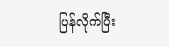ပြန်လိုက်ပြီး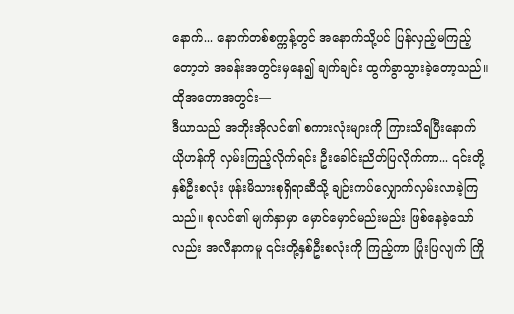နောက်... နောက်တစ်စက္ကန့်တွင် အနောက်သို့ပင် ပြန်လှည့်မကြည့်တော့ဘဲ အခန်းအတွင်းမှနေ၍ ချက်ချင်း ထွက်ခွာသွားခဲ့တော့သည်။
ထိုအတောအတွင်း—
ဒီယာသည် အဘိုးအိုလင်၏ စကားလုံးများကို ကြားသိရပြီးနောက် ယိုဟန်ကို လှမ်းကြည့်လိုက်ရင်း ဦးခေါင်းညိတ်ပြလိုက်ကာ... ၎င်းတို့နှစ်ဦးစလုံး ဖုန်းမိသားစုရှိရာဆီသို့ ချဉ်းကပ်လျှောက်လှမ်းလာခဲ့ကြသည်။ စုလင်၏ မျက်နှာမှာ မှောင်မှောင်မည်းမည်း ဖြစ်နေခဲ့သော်လည်း အလီနာကမူ ၎င်းတို့နှစ်ဦးစလုံးကို ကြည့်ကာ ပြုံးပြလျက် ကြို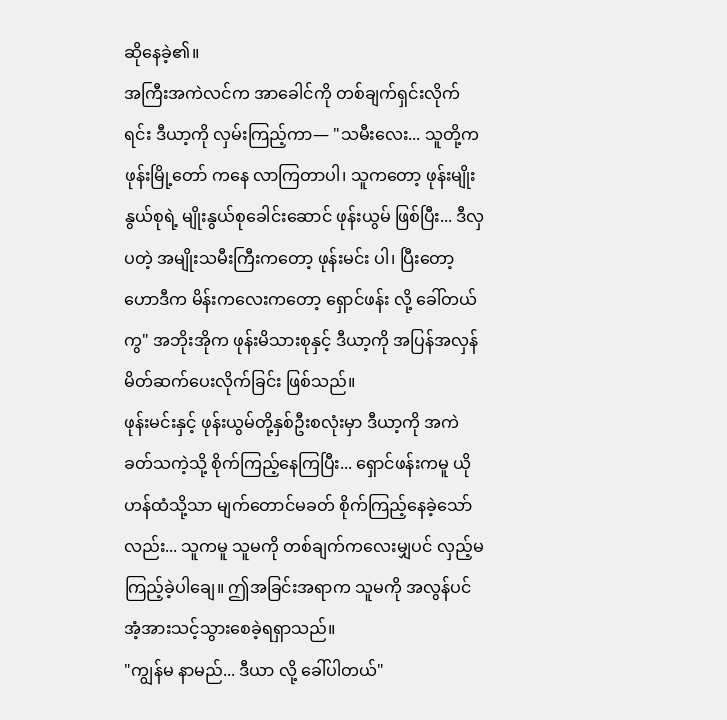ဆိုနေခဲ့၏။
အကြီးအကဲလင်က အာခေါင်ကို တစ်ချက်ရှင်းလိုက်ရင်း ဒီယာ့ကို လှမ်းကြည့်ကာ— "သမီးလေး... သူတို့က ဖုန်းမြို့တော် ကနေ လာကြတာပါ၊ သူကတော့ ဖုန်းမျိုးနွယ်စုရဲ့ မျိုးနွယ်စုခေါင်းဆောင် ဖုန်းယွမ် ဖြစ်ပြီး... ဒီလှပတဲ့ အမျိုးသမီးကြီးကတော့ ဖုန်းမင်း ပါ၊ ပြီးတော့ ဟောဒီက မိန်းကလေးကတော့ ရှောင်ဖန်း လို့ ခေါ်တယ်ကွ" အဘိုးအိုက ဖုန်းမိသားစုနှင့် ဒီယာ့ကို အပြန်အလှန် မိတ်ဆက်ပေးလိုက်ခြင်း ဖြစ်သည်။
ဖုန်းမင်းနှင့် ဖုန်းယွမ်တို့နှစ်ဦးစလုံးမှာ ဒီယာ့ကို အကဲခတ်သကဲ့သို့ စိုက်ကြည့်နေကြပြီး... ရှောင်ဖန်းကမူ ယိုဟန်ထံသို့သာ မျက်တောင်မခတ် စိုက်ကြည့်နေခဲ့သော်လည်း... သူကမူ သူမကို တစ်ချက်ကလေးမျှပင် လှည့်မကြည့်ခဲ့ပါချေ။ ဤအခြင်းအရာက သူမကို အလွန်ပင် အံ့အားသင့်သွားစေခဲ့ရရှာသည်။
"ကျွန်မ နာမည်... ဒီယာ လို့ ခေါ်ပါတယ်"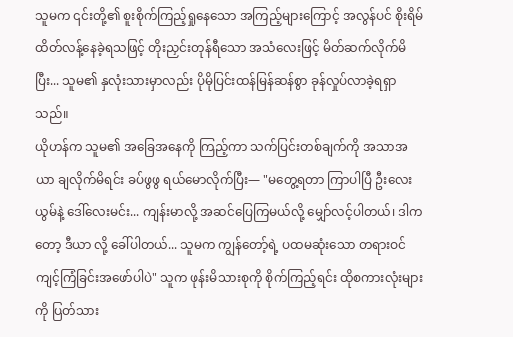သူမက ၎င်းတို့၏ စူးစိုက်ကြည့်ရှုနေသော အကြည့်များကြောင့် အလွန်ပင် စိုးရိမ်ထိတ်လန့်နေခဲ့ရသဖြင့် တိုးညှင်းတုန်ရီသော အသံလေးဖြင့် မိတ်ဆက်လိုက်မိပြီး... သူမ၏ နှလုံးသားမှာလည်း ပိုမိုပြင်းထန်မြန်ဆန်စွာ ခုန်လှုပ်လာခဲ့ရရှာသည်။
ယိုဟန်က သူမ၏ အခြေအနေကို ကြည့်ကာ သက်ပြင်းတစ်ချက်ကို အသာအယာ ချလိုက်မိရင်း ခပ်ဖွဖွ ရယ်မောလိုက်ပြီး— "မတွေ့ရတာ ကြာပါပြီ ဦးလေးယွမ်နဲ့ ဒေါ်လေးမင်း... ကျန်းမာလို့ အဆင်ပြေကြမယ်လို့ မျှော်လင့်ပါတယ်၊ ဒါကတော့ ဒီယာ လို့ ခေါ်ပါတယ်... သူမက ကျွန်တော့်ရဲ့ ပထမဆုံးသော တရားဝင် ကျင့်ကြံခြင်းအဖော်ပါပဲ" သူက ဖုန်းမိသားစုကို စိုက်ကြည့်ရင်း ထိုစကားလုံးများကို ပြတ်သား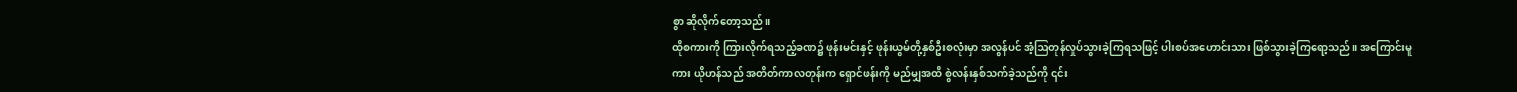စွာ ဆိုလိုက်တော့သည်။
ထိုစကားကို ကြားလိုက်ရသည့်ခဏ၌ ဖုန်းမင်းနှင့် ဖုန်းယွမ်တို့နှစ်ဦးစလုံးမှာ အလွန်ပင် အံ့ဩတုန်လှုပ်သွားခဲ့ကြရသဖြင့် ပါးစပ်အဟောင်းသား ဖြစ်သွားခဲ့ကြရော့သည်။ အကြောင်းမူကား ယိုဟန်သည် အတိတ်ကာလတုန်းက ရှောင်ဖန်းကို မည်မျှအထိ စွဲလန်းနှစ်သက်ခဲ့သည်ကို ၎င်း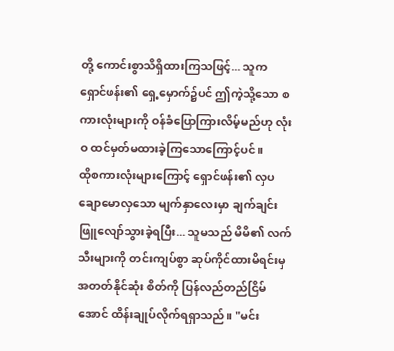တို့ ကောင်းစွာသိရှိထားကြသဖြင့်... သူက ရှောင်ဖန်း၏ ရှေ့မှောက်၌ပင် ဤကဲ့သို့သော စကားလုံးများကို ဝန်ခံပြောကြားလိမ့်မည်ဟု လုံးဝ ထင်မှတ်မထားခဲ့ကြသောကြောင့်ပင်။
ထိုစကားလုံးများကြောင့် ရှောင်ဖန်း၏ လှပချောမောလှသော မျက်နှာလေးမှာ ချက်ချင်း ဖြူလျော်သွားခဲ့ရပြီး... သူမသည် မိမိ၏ လက်သီးများကို တင်းကျပ်စွာ ဆုပ်ကိုင်ထားမိရင်းမှ အတတ်နိုင်ဆုံး စိတ်ကို ပြန်လည်တည်ငြိမ်အောင် ထိန်းချုပ်လိုက်ရရှာသည်။ "မင်း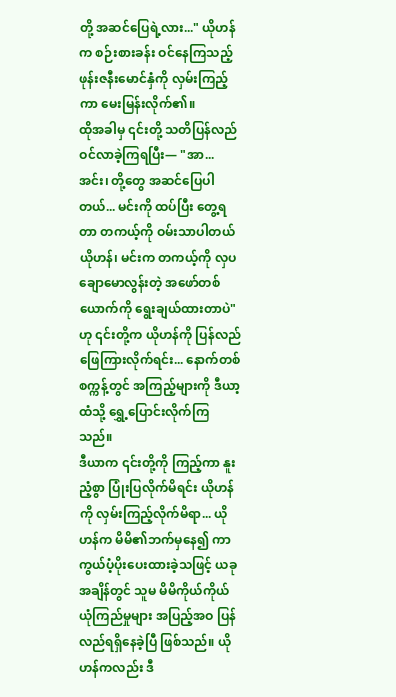တို့ အဆင်ပြေရဲ့လား..." ယိုဟန်က စဉ်းစားခန်း ဝင်နေကြသည့် ဖုန်းဇနီးမောင်နှံကို လှမ်းကြည့်ကာ မေးမြန်းလိုက်၏။
ထိုအခါမှ ၎င်းတို့ သတိပြန်လည်ဝင်လာခဲ့ကြရပြီး— "အာ... အင်း၊ တို့တွေ အဆင်ပြေပါတယ်... မင်းကို ထပ်ပြီး တွေ့ရတာ တကယ့်ကို ဝမ်းသာပါတယ် ယိုဟန်၊ မင်းက တကယ့်ကို လှပချောမောလွန်းတဲ့ အဖော်တစ်ယောက်ကို ရွေးချယ်ထားတာပဲ" ဟု ၎င်းတို့က ယိုဟန်ကို ပြန်လည်ဖြေကြားလိုက်ရင်း... နောက်တစ်စက္ကန့်တွင် အကြည့်များကို ဒီယာ့ထံသို့ ရွှေ့ပြောင်းလိုက်ကြသည်။
ဒီယာက ၎င်းတို့ကို ကြည့်ကာ နူးညံ့စွာ ပြုံးပြလိုက်မိရင်း ယိုဟန်ကို လှမ်းကြည့်လိုက်မိရာ... ယိုဟန်က မိမိ၏ဘက်မှနေ၍ ကာကွယ်ပံ့ပိုးပေးထားခဲ့သဖြင့် ယခုအချိန်တွင် သူမ မိမိကိုယ်ကိုယ် ယုံကြည်မှုများ အပြည့်အဝ ပြန်လည်ရရှိနေခဲ့ပြီ ဖြစ်သည်။ ယိုဟန်ကလည်း ဒီ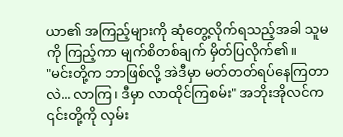ယာ၏ အကြည့်များကို ဆုံတွေ့လိုက်ရသည့်အခါ သူမကို ကြည့်ကာ မျက်စိတစ်ချက် မှိတ်ပြလိုက်၏။
"မင်းတို့က ဘာဖြစ်လို့ အဲဒီမှာ မတ်တတ်ရပ်နေကြတာလဲ... လာကြ၊ ဒီမှာ လာထိုင်ကြစမ်း" အဘိုးအိုလင်က ၎င်းတို့ကို လှမ်း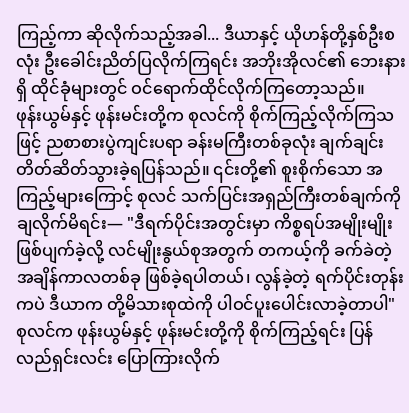ကြည့်ကာ ဆိုလိုက်သည့်အခါ... ဒီယာနှင့် ယိုဟန်တို့နှစ်ဦးစလုံး ဦးခေါင်းညိတ်ပြလိုက်ကြရင်း အဘိုးအိုလင်၏ ဘေးနားရှိ ထိုင်ခုံများတွင် ဝင်ရောက်ထိုင်လိုက်ကြတော့သည်။
ဖုန်းယွမ်နှင့် ဖုန်းမင်းတို့က စုလင်ကို စိုက်ကြည့်လိုက်ကြသဖြင့် ညစာစားပွဲကျင်းပရာ ခန်းမကြီးတစ်ခုလုံး ချက်ချင်း တိတ်ဆိတ်သွားခဲ့ရပြန်သည်။ ၎င်းတို့၏ စူးစိုက်သော အကြည့်များကြောင့် စုလင် သက်ပြင်းအရှည်ကြီးတစ်ချက်ကို ချလိုက်မိရင်း— "ဒီရက်ပိုင်းအတွင်းမှာ ကိစ္စရပ်အမျိုးမျိုး ဖြစ်ပျက်ခဲ့လို့ လင်မျိုးနွယ်စုအတွက် တကယ့်ကို ခက်ခဲတဲ့ အချိန်ကာလတစ်ခု ဖြစ်ခဲ့ရပါတယ်၊ လွန်ခဲ့တဲ့ ရက်ပိုင်းတုန်းကပဲ ဒီယာက တို့မိသားစုထဲကို ပါဝင်ပူးပေါင်းလာခဲ့တာပါ" စုလင်က ဖုန်းယွမ်နှင့် ဖုန်းမင်းတို့ကို စိုက်ကြည့်ရင်း ပြန်လည်ရှင်းလင်း ပြောကြားလိုက်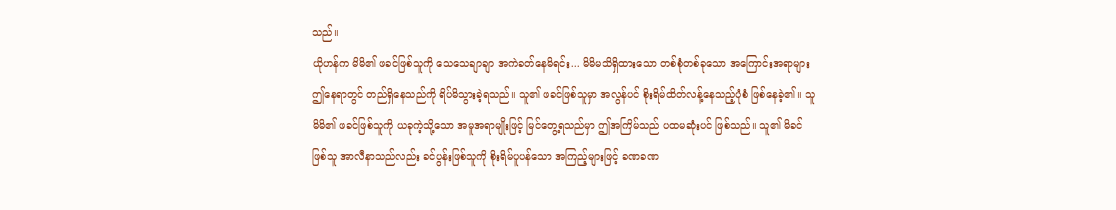သည်။
ယိုဟန်က မိမိ၏ ဖခင်ဖြစ်သူကို သေသေချာချာ အကဲခတ်နေမိရင်း... မိမိမသိရှိထားသော တစ်စုံတစ်ခုသော အကြောင်းအရာများ ဤနေရာတွင် တည်ရှိနေသည်ကို ရိပ်မိသွားခဲ့ရသည်။ သူ၏ ဖခင်ဖြစ်သူမှာ အလွန်ပင် စိုးရိမ်ထိတ်လန့်နေသည့်ပုံစံ ဖြစ်နေခဲ့၏။ သူ မိမိ၏ ဖခင်ဖြစ်သူကို ယခုကဲ့သို့သော အမူအရာမျိုးဖြင့် မြင်တွေ့ရသည်မှာ ဤအကြိမ်သည် ပထမဆုံးပင် ဖြစ်သည်။ သူ၏ မိခင်ဖြစ်သူ အာလီနာသည်လည်း ခင်ပွန်းဖြစ်သူကို စိုးရိမ်ပူပန်သော အကြည့်များဖြင့် ခဏခဏ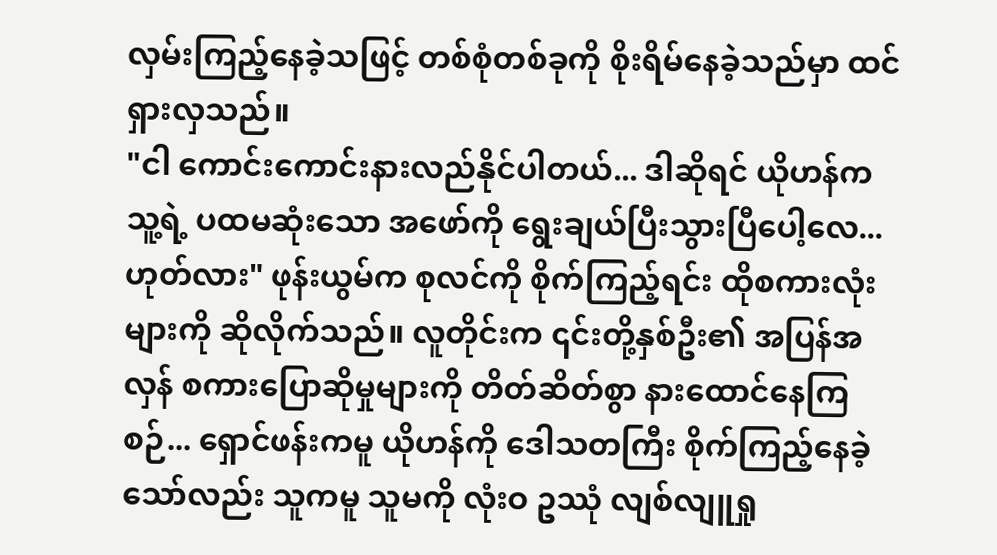လှမ်းကြည့်နေခဲ့သဖြင့် တစ်စုံတစ်ခုကို စိုးရိမ်နေခဲ့သည်မှာ ထင်ရှားလှသည်။
"ငါ ကောင်းကောင်းနားလည်နိုင်ပါတယ်... ဒါဆိုရင် ယိုဟန်က သူ့ရဲ့ ပထမဆုံးသော အဖော်ကို ရွေးချယ်ပြီးသွားပြီပေါ့လေ... ဟုတ်လား" ဖုန်းယွမ်က စုလင်ကို စိုက်ကြည့်ရင်း ထိုစကားလုံးများကို ဆိုလိုက်သည်။ လူတိုင်းက ၎င်းတို့နှစ်ဦး၏ အပြန်အလှန် စကားပြောဆိုမှုများကို တိတ်ဆိတ်စွာ နားထောင်နေကြစဉ်... ရှောင်ဖန်းကမူ ယိုဟန်ကို ဒေါသတကြီး စိုက်ကြည့်နေခဲ့သော်လည်း သူကမူ သူမကို လုံးဝ ဥဿုံ လျစ်လျူရှု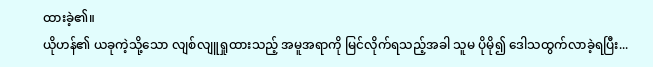ထားခဲ့၏။
ယိုဟန်၏ ယခုကဲ့သို့သော လျစ်လျူရှုထားသည့် အမူအရာကို မြင်လိုက်ရသည့်အခါ သူမ ပိုမို၍ ဒေါသထွက်လာခဲ့ရပြီး...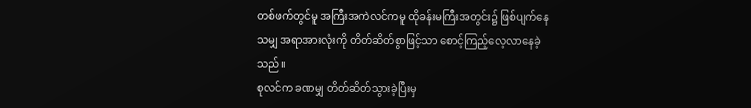တစ်ဖက်တွင်မူ အကြီးအကဲလင်ကမူ ထိုခန်းမကြီးအတွင်း၌ ဖြစ်ပျက်နေသမျှ အရာအားလုံးကို တိတ်ဆိတ်စွာဖြင့်သာ စောင့်ကြည့်လေ့လာနေခဲ့သည်။
စုလင်က ခဏမျှ တိတ်ဆိတ်သွားခဲ့ပြီးမှ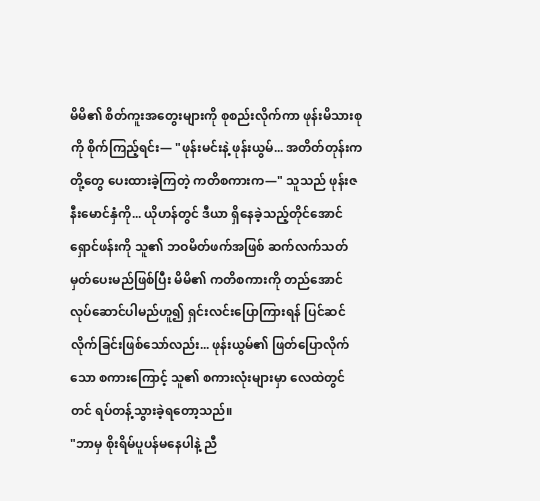မိမိ၏ စိတ်ကူးအတွေးများကို စုစည်းလိုက်ကာ ဖုန်းမိသားစုကို စိုက်ကြည့်ရင်း— "ဖုန်းမင်းနဲ့ ဖုန်းယွမ်... အတိတ်တုန်းက တို့တွေ ပေးထားခဲ့ကြတဲ့ ကတိစကားက—" သူသည် ဖုန်းဇနီးမောင်နှံကို... ယိုဟန်တွင် ဒီယာ ရှိနေခဲ့သည့်တိုင်အောင် ရှောင်ဖန်းကို သူ၏ ဘဝမိတ်ဖက်အဖြစ် ဆက်လက်သတ်မှတ်ပေးမည်ဖြစ်ပြီး မိမိ၏ ကတိစကားကို တည်အောင် လုပ်ဆောင်ပါမည်ဟူ၍ ရှင်းလင်းပြောကြားရန် ပြင်ဆင်လိုက်ခြင်းဖြစ်သော်လည်း... ဖုန်းယွမ်၏ ဖြတ်ပြောလိုက်သော စကားကြောင့် သူ၏ စကားလုံးများမှာ လေထဲတွင်တင် ရပ်တန့်သွားခဲ့ရတော့သည်။
"ဘာမှ စိုးရိမ်ပူပန်မနေပါနဲ့ ညီ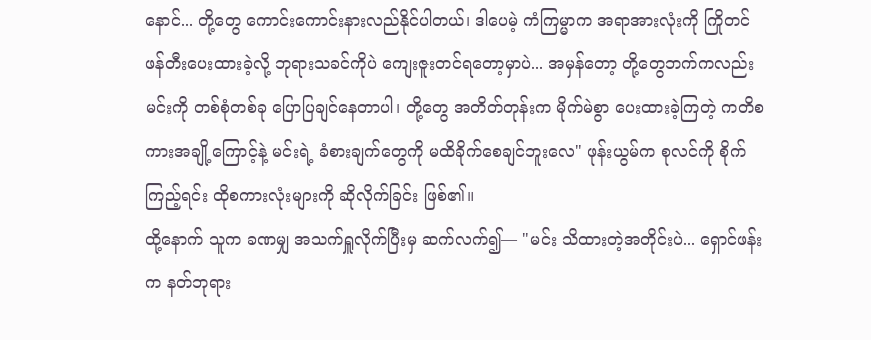နောင်... တို့တွေ ကောင်းကောင်းနားလည်နိုင်ပါတယ်၊ ဒါပေမဲ့ ကံကြမ္မာက အရာအားလုံးကို ကြိုတင်ဖန်တီးပေးထားခဲ့လို့ ဘုရားသခင်ကိုပဲ ကျေးဇူးတင်ရတော့မှာပဲ... အမှန်တော့ တို့တွေဘက်ကလည်း မင်းကို တစ်စုံတစ်ခု ပြောပြချင်နေတာပါ၊ တို့တွေ အတိတ်တုန်းက မိုက်မဲစွာ ပေးထားခဲ့ကြတဲ့ ကတိစကားအချို့ကြောင့်နဲ့ မင်းရဲ့ ခံစားချက်တွေကို မထိခိုက်စေချင်ဘူးလေ" ဖုန်းယွမ်က စုလင်ကို စိုက်ကြည့်ရင်း ထိုစကားလုံးများကို ဆိုလိုက်ခြင်း ဖြစ်၏။
ထို့နောက် သူက ခဏမျှ အသက်ရှူလိုက်ပြီးမှ ဆက်လက်၍— "မင်း သိထားတဲ့အတိုင်းပဲ... ရှောင်ဖန်းက နတ်ဘုရား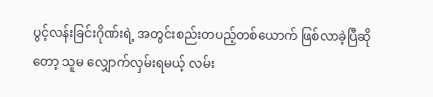ပွင့်လန်းခြင်းဂိုဏ်းရဲ့ အတွင်းစည်းတပည့်တစ်ယောက် ဖြစ်လာခဲ့ပြီဆိုတော့ သူမ လျှောက်လှမ်းရမယ့် လမ်း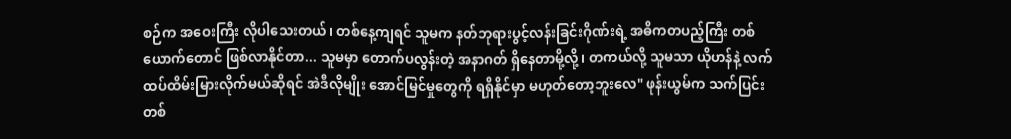စဉ်က အဝေးကြီး လိုပါသေးတယ်၊ တစ်နေ့ကျရင် သူမက နတ်ဘုရားပွင့်လန်းခြင်းဂိုဏ်းရဲ့ အဓိကတပည့်ကြီး တစ်ယောက်တောင် ဖြစ်လာနိုင်တာ... သူမမှာ တောက်ပလွန်းတဲ့ အနာဂတ် ရှိနေတာမို့လို့၊ တကယ်လို့ သူမသာ ယိုဟန်နဲ့ လက်ထပ်ထိမ်းမြားလိုက်မယ်ဆိုရင် အဲဒီလိုမျိုး အောင်မြင်မှုတွေကို ရရှိနိုင်မှာ မဟုတ်တော့ဘူးလေ" ဖုန်းယွမ်က သက်ပြင်းတစ်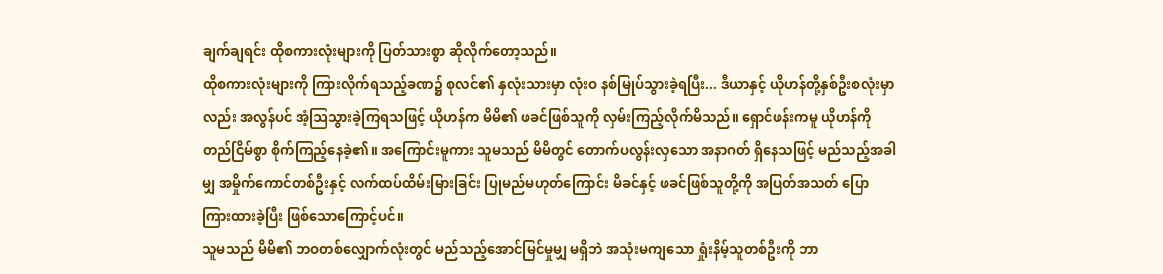ချက်ချရင်း ထိုစကားလုံးများကို ပြတ်သားစွာ ဆိုလိုက်တော့သည်။
ထိုစကားလုံးများကို ကြားလိုက်ရသည့်ခဏ၌ စုလင်၏ နှလုံးသားမှာ လုံးဝ နစ်မြုပ်သွားခဲ့ရပြီး... ဒီယာနှင့် ယိုဟန်တို့နှစ်ဦးစလုံးမှာလည်း အလွန်ပင် အံ့ဩသွားခဲ့ကြရသဖြင့် ယိုဟန်က မိမိ၏ ဖခင်ဖြစ်သူကို လှမ်းကြည့်လိုက်မိသည်။ ရှောင်ဖန်းကမူ ယိုဟန်ကို တည်ငြိမ်စွာ စိုက်ကြည့်နေခဲ့၏။ အကြောင်းမူကား သူမသည် မိမိတွင် တောက်ပလွန်းလှသော အနာဂတ် ရှိနေသဖြင့် မည်သည့်အခါမျှ အမှိုက်ကောင်တစ်ဦးနှင့် လက်ထပ်ထိမ်းမြားခြင်း ပြုမည်မဟုတ်ကြောင်း မိခင်နှင့် ဖခင်ဖြစ်သူတို့ကို အပြတ်အသတ် ပြောကြားထားခဲ့ပြီး ဖြစ်သောကြောင့်ပင်။
သူမသည် မိမိ၏ ဘဝတစ်လျှောက်လုံးတွင် မည်သည့်အောင်မြင်မှုမျှ မရှိဘဲ အသုံးမကျသော ရှုံးနိမ့်သူတစ်ဦးကို ဘာ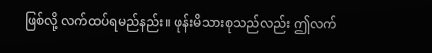ဖြစ်လို့ လက်ထပ်ရမည်နည်း။ ဖုန်းမိသားစုသည်လည်း ဤလက်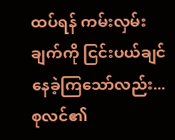ထပ်ရန် ကမ်းလှမ်းချက်ကို ငြင်းပယ်ချင်နေခဲ့ကြသော်လည်း... စုလင်၏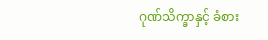ဂုဏ်သိက္ခာနှင့် ခံစား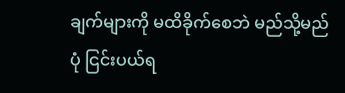ချက်များကို မထိခိုက်စေဘဲ မည်သို့မည်ပုံ ငြင်းပယ်ရ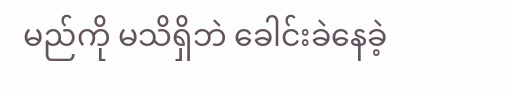မည်ကို မသိရှိဘဲ ခေါင်းခဲနေခဲ့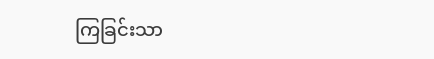ကြခြင်းသာ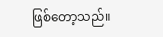ဖြစ်တော့သည်။